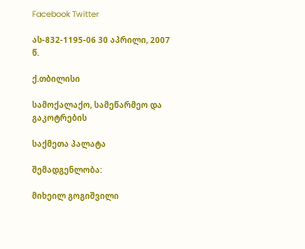Facebook Twitter

ას-832-1195-06 30 აპრილი, 2007 წ.

ქ.თბილისი

სამოქალაქო, სამეწარმეო და გაკოტრების

საქმეთა პალატა

შემადგენლობა:

მიხეილ გოგიშვილი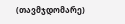(თავმჯდომარე)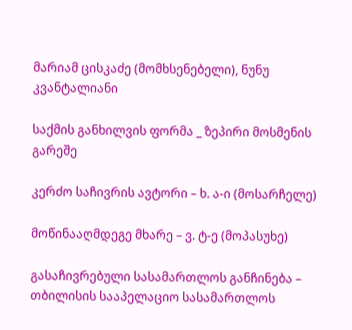მარიამ ცისკაძე (მომხსენებელი), ნუნუ კვანტალიანი

საქმის განხილვის ფორმა _ ზეპირი მოსმენის გარეშე

კერძო საჩივრის ავტორი – ხ. ა-ი (მოსარჩელე)

მოწინააღმდეგე მხარე – ვ. ტ-ე (მოპასუხე)

გასაჩივრებული სასამართლოს განჩინება – თბილისის სააპელაციო სასამართლოს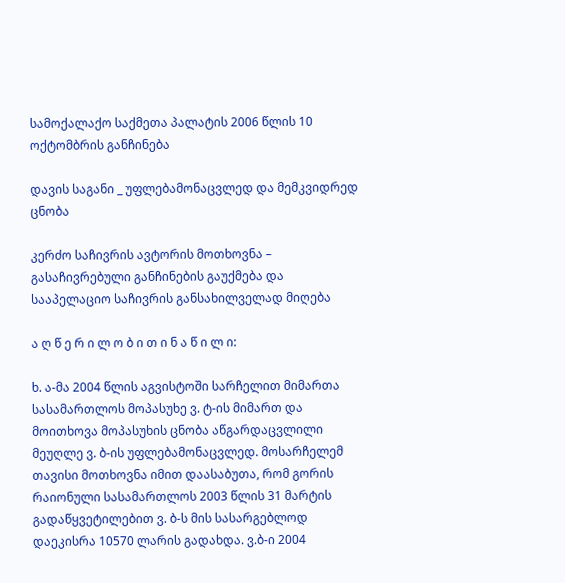სამოქალაქო საქმეთა პალატის 2006 წლის 10 ოქტომბრის განჩინება

დავის საგანი _ უფლებამონაცვლედ და მემკვიდრედ ცნობა

კერძო საჩივრის ავტორის მოთხოვნა – გასაჩივრებული განჩინების გაუქმება და სააპელაციო საჩივრის განსახილველად მიღება

ა ღ წ ე რ ი ლ ო ბ ი თ ი ნ ა წ ი ლ ი:

ხ. ა-მა 2004 წლის აგვისტოში სარჩელით მიმართა სასამართლოს მოპასუხე ვ. ტ-ის მიმართ და მოითხოვა მოპასუხის ცნობა აწგარდაცვლილი მეუღლე ვ. ბ-ის უფლებამონაცვლედ. მოსარჩელემ თავისი მოთხოვნა იმით დაასაბუთა, რომ გორის რაიონული სასამართლოს 2003 წლის 31 მარტის გადაწყვეტილებით ვ. ბ-ს მის სასარგებლოდ დაეკისრა 10570 ლარის გადახდა. ვ.ბ-ი 2004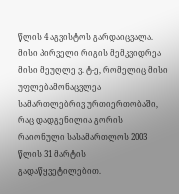წლის 4 აგვისტოს გარდაიცვალა. მისი პირველი რიგის მემკვიდრეა მისი მეუღლე ვ. ტ-ე, რომელიც მისი უფლებამონაცვლეა სამართლებრივ ურთიერთობაში, რაც დადგენილია გორის რაიონული სასამართლოს 2003 წლის 31 მარტის გადაწყვეტილებით.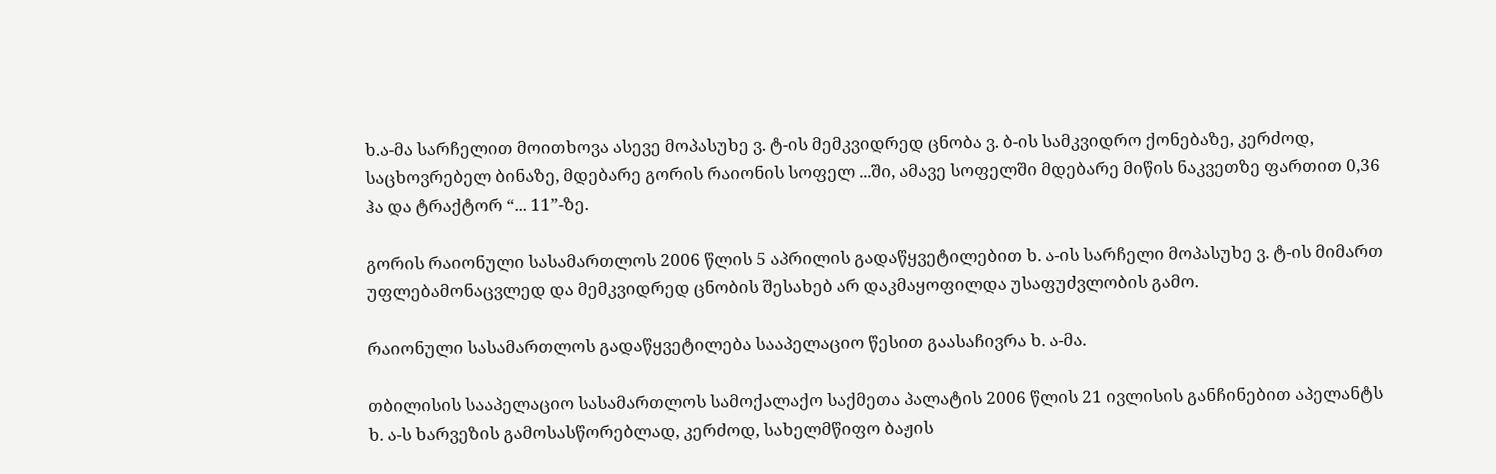ხ.ა-მა სარჩელით მოითხოვა ასევე მოპასუხე ვ. ტ-ის მემკვიდრედ ცნობა ვ. ბ-ის სამკვიდრო ქონებაზე, კერძოდ, საცხოვრებელ ბინაზე, მდებარე გორის რაიონის სოფელ ...ში, ამავე სოფელში მდებარე მიწის ნაკვეთზე ფართით 0,36 ჰა და ტრაქტორ “... 11”-ზე.

გორის რაიონული სასამართლოს 2006 წლის 5 აპრილის გადაწყვეტილებით ხ. ა-ის სარჩელი მოპასუხე ვ. ტ-ის მიმართ უფლებამონაცვლედ და მემკვიდრედ ცნობის შესახებ არ დაკმაყოფილდა უსაფუძვლობის გამო.

რაიონული სასამართლოს გადაწყვეტილება სააპელაციო წესით გაასაჩივრა ხ. ა-მა.

თბილისის სააპელაციო სასამართლოს სამოქალაქო საქმეთა პალატის 2006 წლის 21 ივლისის განჩინებით აპელანტს ხ. ა-ს ხარვეზის გამოსასწორებლად, კერძოდ, სახელმწიფო ბაჟის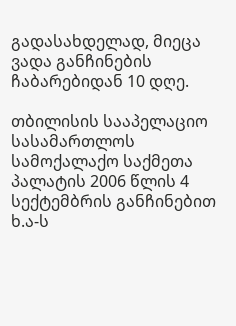გადასახდელად, მიეცა ვადა განჩინების ჩაბარებიდან 10 დღე.

თბილისის სააპელაციო სასამართლოს სამოქალაქო საქმეთა პალატის 2006 წლის 4 სექტემბრის განჩინებით ხ.ა-ს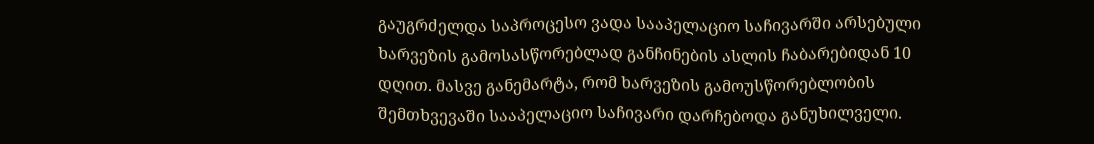გაუგრძელდა საპროცესო ვადა სააპელაციო საჩივარში არსებული ხარვეზის გამოსასწორებლად განჩინების ასლის ჩაბარებიდან 10 დღით. მასვე განემარტა, რომ ხარვეზის გამოუსწორებლობის შემთხვევაში სააპელაციო საჩივარი დარჩებოდა განუხილველი.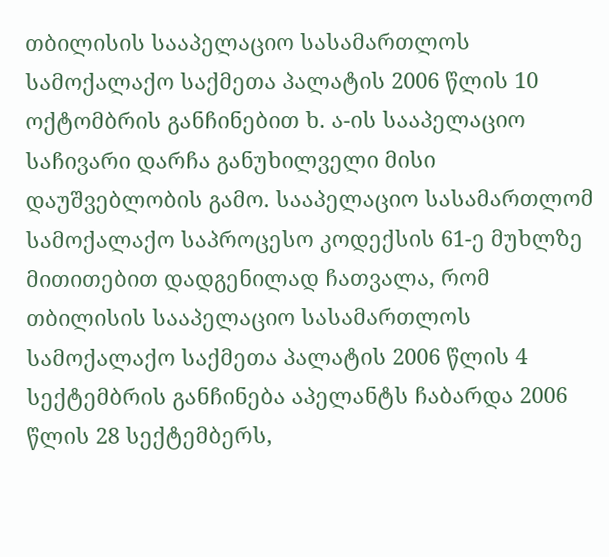თბილისის სააპელაციო სასამართლოს სამოქალაქო საქმეთა პალატის 2006 წლის 10 ოქტომბრის განჩინებით ხ. ა-ის სააპელაციო საჩივარი დარჩა განუხილველი მისი დაუშვებლობის გამო. სააპელაციო სასამართლომ სამოქალაქო საპროცესო კოდექსის 61-ე მუხლზე მითითებით დადგენილად ჩათვალა, რომ თბილისის სააპელაციო სასამართლოს სამოქალაქო საქმეთა პალატის 2006 წლის 4 სექტემბრის განჩინება აპელანტს ჩაბარდა 2006 წლის 28 სექტემბერს,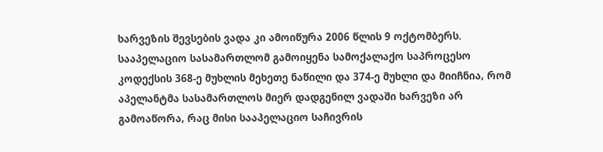ხარვეზის შევსების ვადა კი ამოიწურა 2006 წლის 9 ოქტომბერს. სააპელაციო სასამართლომ გამოიყენა სამოქალაქო საპროცესო კოდექსის 368-ე მუხლის მეხეთე ნაწილი და 374-ე მუხლი და მიიჩნია, რომ აპელანტმა სასამართლოს მიერ დადგენილ ვადაში ხარვეზი არ გამოაწორა, რაც მისი სააპელაციო საჩივრის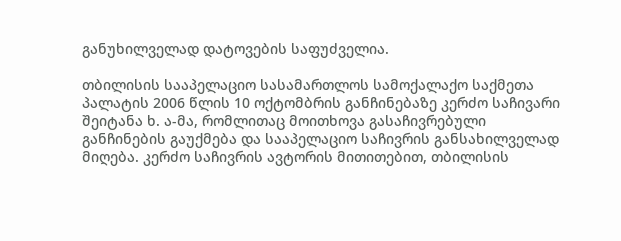განუხილველად დატოვების საფუძველია.

თბილისის სააპელაციო სასამართლოს სამოქალაქო საქმეთა პალატის 2006 წლის 10 ოქტომბრის განჩინებაზე კერძო საჩივარი შეიტანა ხ. ა-მა, რომლითაც მოითხოვა გასაჩივრებული განჩინების გაუქმება და სააპელაციო საჩივრის განსახილველად მიღება. კერძო საჩივრის ავტორის მითითებით, თბილისის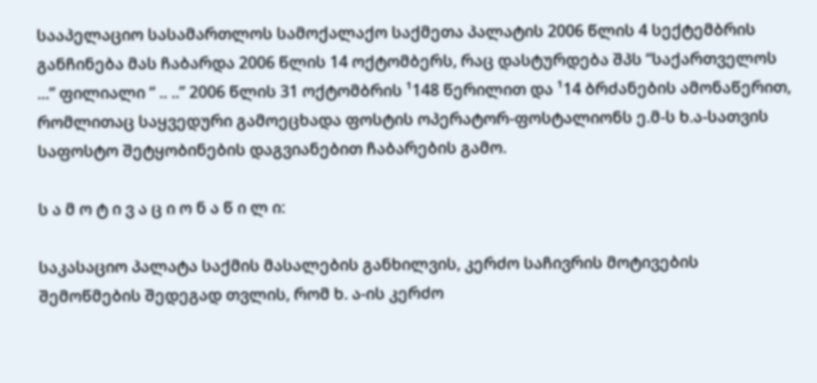სააპელაციო სასამართლოს სამოქალაქო საქმეთა პალატის 2006 წლის 4 სექტემბრის განჩინება მას ჩაბარდა 2006 წლის 14 ოქტომბერს, რაც დასტურდება შპს “საქართველოს ...” ფილიალი “ .. ..” 2006 წლის 31 ოქტომბრის ¹148 წერილით და ¹14 ბრძანების ამონაწერით, რომლითაც საყვედური გამოეცხადა ფოსტის ოპერატორ-ფოსტალიონს ე.მ-ს ხ.ა-სათვის საფოსტო შეტყობინების დაგვიანებით ჩაბარების გამო.

ს ა მ ო ტ ი ვ ა ც ი ო ნ ა წ ი ლ ი:

საკასაციო პალატა საქმის მასალების განხილვის, კერძო საჩივრის მოტივების შემოწმების შედეგად თვლის, რომ ხ. ა-ის კერძო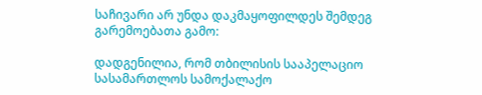საჩივარი არ უნდა დაკმაყოფილდეს შემდეგ გარემოებათა გამო:

დადგენილია, რომ თბილისის სააპელაციო სასამართლოს სამოქალაქო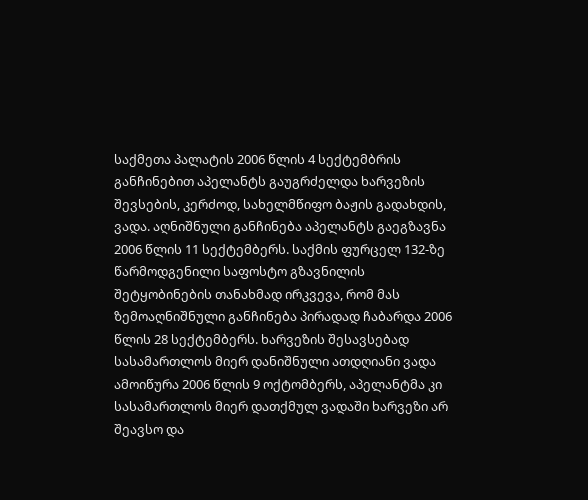საქმეთა პალატის 2006 წლის 4 სექტემბრის განჩინებით აპელანტს გაუგრძელდა ხარვეზის შევსების, კერძოდ, სახელმწიფო ბაჟის გადახდის, ვადა. აღნიშნული განჩინება აპელანტს გაეგზავნა 2006 წლის 11 სექტემბერს. საქმის ფურცელ 132-ზე წარმოდგენილი საფოსტო გზავნილის შეტყობინების თანახმად ირკვევა, რომ მას ზემოაღნიშნული განჩინება პირადად ჩაბარდა 2006 წლის 28 სექტემბერს. ხარვეზის შესავსებად სასამართლოს მიერ დანიშნული ათდღიანი ვადა ამოიწურა 2006 წლის 9 ოქტომბერს, აპელანტმა კი სასამართლოს მიერ დათქმულ ვადაში ხარვეზი არ შეავსო და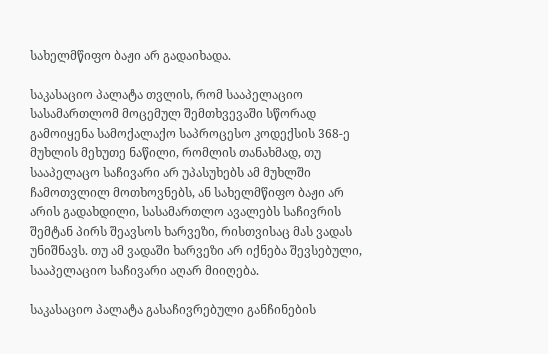სახელმწიფო ბაჟი არ გადაიხადა.

საკასაციო პალატა თვლის, რომ სააპელაციო სასამართლომ მოცემულ შემთხვევაში სწორად გამოიყენა სამოქალაქო საპროცესო კოდექსის 368-ე მუხლის მეხუთე ნაწილი, რომლის თანახმად, თუ სააპელაცო საჩივარი არ უპასუხებს ამ მუხლში ჩამოთვლილ მოთხოვნებს, ან სახელმწიფო ბაჟი არ არის გადახდილი, სასამართლო ავალებს საჩივრის შემტან პირს შეავსოს ხარვეზი, რისთვისაც მას ვადას უნიშნავს. თუ ამ ვადაში ხარვეზი არ იქნება შევსებული, სააპელაციო საჩივარი აღარ მიიღება.

საკასაციო პალატა გასაჩივრებული განჩინების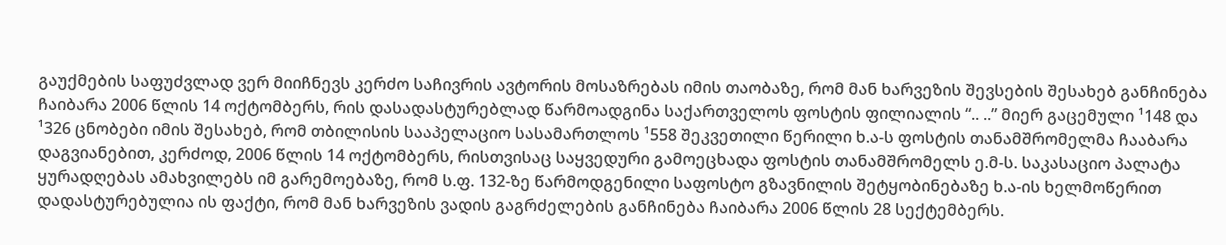გაუქმების საფუძვლად ვერ მიიჩნევს კერძო საჩივრის ავტორის მოსაზრებას იმის თაობაზე, რომ მან ხარვეზის შევსების შესახებ განჩინება ჩაიბარა 2006 წლის 14 ოქტომბერს, რის დასადასტურებლად წარმოადგინა საქართველოს ფოსტის ფილიალის “.. ..” მიერ გაცემული ¹148 და ¹326 ცნობები იმის შესახებ, რომ თბილისის სააპელაციო სასამართლოს ¹558 შეკვეთილი წერილი ხ.ა-ს ფოსტის თანამშრომელმა ჩააბარა დაგვიანებით, კერძოდ, 2006 წლის 14 ოქტომბერს, რისთვისაც საყვედური გამოეცხადა ფოსტის თანამშრომელს ე.მ-ს. საკასაციო პალატა ყურადღებას ამახვილებს იმ გარემოებაზე, რომ ს.ფ. 132-ზე წარმოდგენილი საფოსტო გზავნილის შეტყობინებაზე ხ.ა-ის ხელმოწერით დადასტურებულია ის ფაქტი, რომ მან ხარვეზის ვადის გაგრძელების განჩინება ჩაიბარა 2006 წლის 28 სექტემბერს.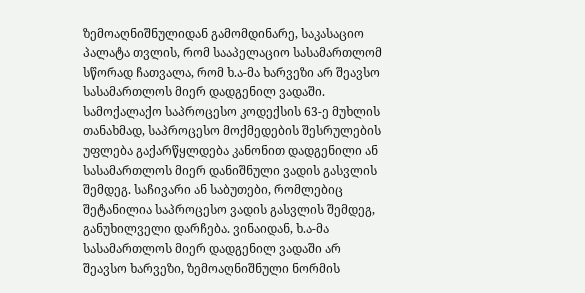ზემოაღნიშნულიდან გამომდინარე, საკასაციო პალატა თვლის, რომ სააპელაციო სასამართლომ სწორად ჩათვალა, რომ ხ.ა-მა ხარვეზი არ შეავსო სასამართლოს მიერ დადგენილ ვადაში. სამოქალაქო საპროცესო კოდექსის 63-ე მუხლის თანახმად, საპროცესო მოქმედების შესრულების უფლება გაქარწყლდება კანონით დადგენილი ან სასამართლოს მიერ დანიშნული ვადის გასვლის შემდეგ. საჩივარი ან საბუთები, რომლებიც შეტანილია საპროცესო ვადის გასვლის შემდეგ, განუხილველი დარჩება. ვინაიდან, ხ.ა-მა სასამართლოს მიერ დადგენილ ვადაში არ შეავსო ხარვეზი, ზემოაღნიშნული ნორმის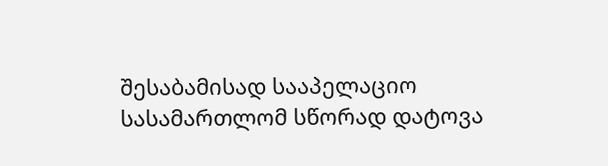შესაბამისად სააპელაციო სასამართლომ სწორად დატოვა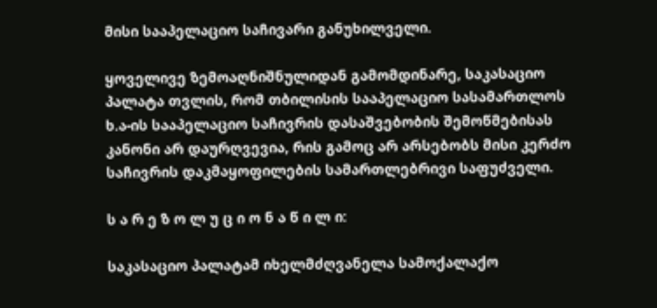მისი სააპელაციო საჩივარი განუხილველი.

ყოველივე ზემოაღნიშნულიდან გამომდინარე, საკასაციო პალატა თვლის, რომ თბილისის სააპელაციო სასამართლოს ხ.ა-ის სააპელაციო საჩივრის დასაშვებობის შემოწმებისას კანონი არ დაურღვევია, რის გამოც არ არსებობს მისი კერძო საჩივრის დაკმაყოფილების სამართლებრივი საფუძველი.

ს ა რ ე ზ ო ლ უ ც ი ო ნ ა წ ი ლ ი:

საკასაციო პალატამ იხელმძღვანელა სამოქალაქო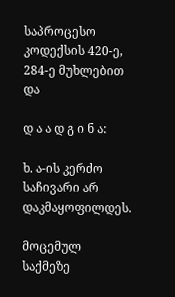საპროცესო კოდექსის 420-ე, 284-ე მუხლებით და

დ ა ა დ გ ი ნ ა:

ხ. ა-ის კერძო საჩივარი არ დაკმაყოფილდეს.

მოცემულ საქმეზე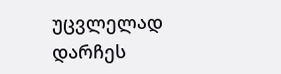უცვლელად დარჩეს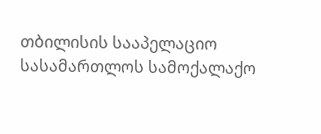თბილისის სააპელაციო სასამართლოს სამოქალაქო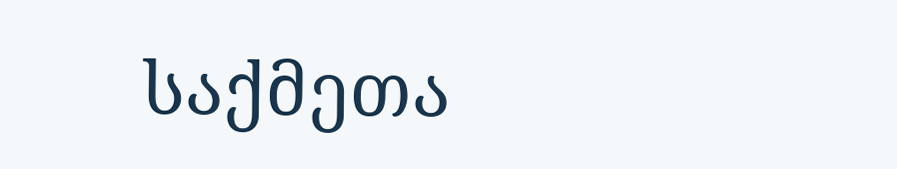საქმეთა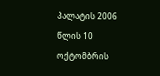პალატის 2006 წლის 10 ოქტომბრის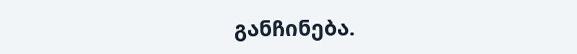განჩინება.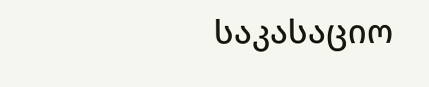საკასაციო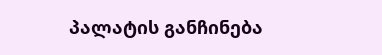პალატის განჩინება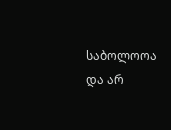საბოლოოა და არ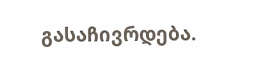გასაჩივრდება.